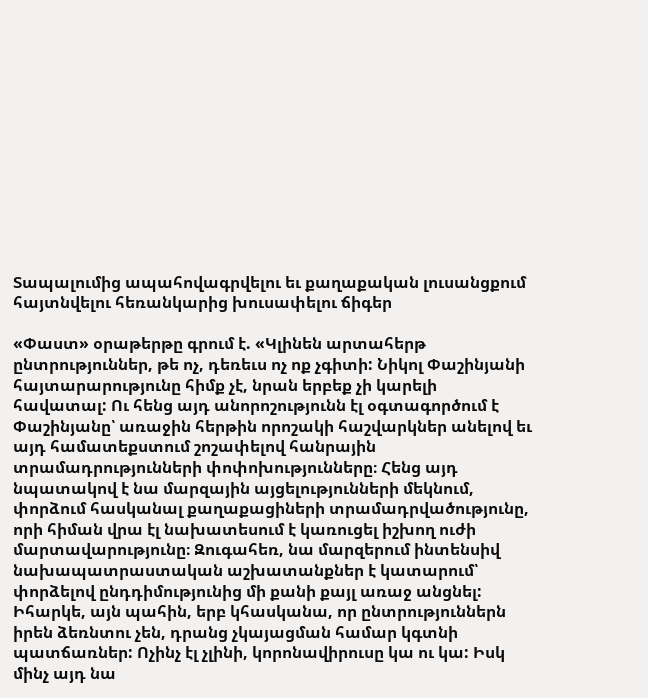Տապալումից ապահովագրվելու եւ քաղաքական լուսանցքում հայտնվելու հեռանկարից խուսափելու ճիգեր

«Փաստ» օրաթերթը գրում է. «Կլինեն արտահերթ ընտրություններ, թե ոչ, դեռեւս ոչ ոք չգիտի: Նիկոլ Փաշինյանի հայտարարությունը հիմք չէ, նրան երբեք չի կարելի հավատալ: Ու հենց այդ անորոշությունն էլ օգտագործում է Փաշինյանը՝ առաջին հերթին որոշակի հաշվարկներ անելով եւ այդ համատեքստում շոշափելով հանրային տրամադրությունների փոփոխությունները։ Հենց այդ նպատակով է նա մարզային այցելությունների մեկնում, փորձում հասկանալ քաղաքացիների տրամադրվածությունը, որի հիման վրա էլ նախատեսում է կառուցել իշխող ուժի մարտավարությունը։ Զուգահեռ, նա մարզերում ինտենսիվ նախապատրաստական աշխատանքներ է կատարում՝ փորձելով ընդդիմությունից մի քանի քայլ առաջ անցնել: Իհարկե, այն պահին, երբ կհասկանա, որ ընտրություններն իրեն ձեռնտու չեն, դրանց չկայացման համար կգտնի պատճառներ: Ոչինչ էլ չլինի, կորոնավիրուսը կա ու կա: Իսկ մինչ այդ նա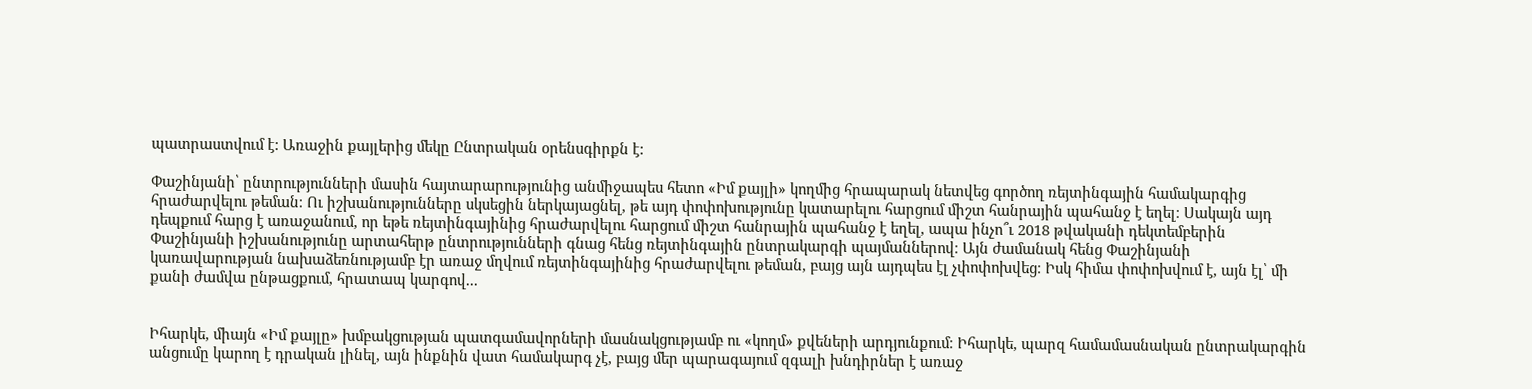պատրաստվում է: Առաջին քայլերից մեկը Ընտրական օրենսգիրքն է:

Փաշինյանի՝ ընտրությունների մասին հայտարարությունից անմիջապես հետո «Իմ քայլի» կողմից հրապարակ նետվեց գործող ռեյտինգային համակարգից հրաժարվելու թեման։ Ու իշխանությունները սկսեցին ներկայացնել, թե այդ փոփոխությունը կատարելու հարցում միշտ հանրային պահանջ է եղել։ Սակայն այդ դեպքում հարց է առաջանում, որ եթե ռեյտինգայինից հրաժարվելու հարցում միշտ հանրային պահանջ է եղել, ապա ինչո՞ւ 2018 թվականի դեկտեմբերին Փաշինյանի իշխանությունը արտահերթ ընտրությունների գնաց հենց ռեյտինգային ընտրակարգի պայմաններով։ Այն ժամանակ հենց Փաշինյանի կառավարության նախաձեռնությամբ էր առաջ մղվում ռեյտինգայինից հրաժարվելու թեման, բայց այն այդպես էլ չփոփոխվեց։ Իսկ հիմա փոփոխվում է, այն էլ՝ մի քանի ժամվա ընթացքում, հրատապ կարգով...


Իհարկե, միայն «Իմ քայլը» խմբակցության պատգամավորների մասնակցությամբ ու «կողմ» քվեների արդյունքում։ Իհարկե, պարզ համամասնական ընտրակարգին անցումը կարող է դրական լինել, այն ինքնին վատ համակարգ չէ, բայց մեր պարագայում զգալի խնդիրներ է առաջ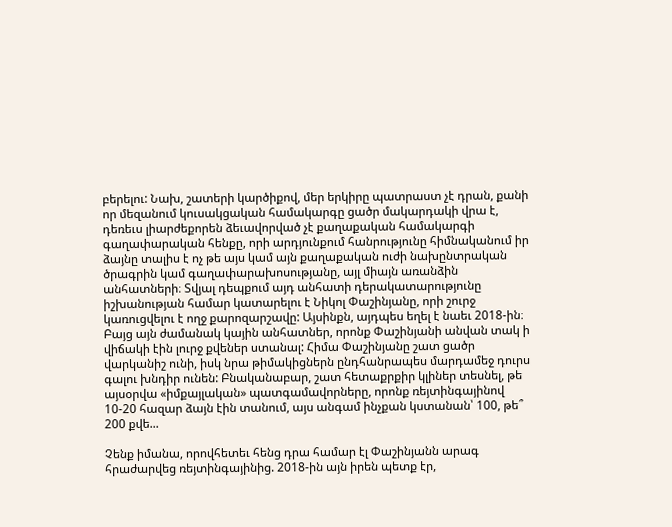բերելու: Նախ, շատերի կարծիքով, մեր երկիրը պատրաստ չէ դրան, քանի որ մեզանում կուսակցական համակարգը ցածր մակարդակի վրա է, դեռեւս լիարժեքորեն ձեւավորված չէ քաղաքական համակարգի գաղափարական հենքը, որի արդյունքում հանրությունը հիմնականում իր ձայնը տալիս է ոչ թե այս կամ այն քաղաքական ուժի նախընտրական ծրագրին կամ գաղափարախոսությանը, այլ միայն առանձին անհատների։ Տվյալ դեպքում այդ անհատի դերակատարությունը իշխանության համար կատարելու է Նիկոլ Փաշինյանը, որի շուրջ կառուցվելու է ողջ քարոզարշավը: Այսինքն, այդպես եղել է նաեւ 2018-ին։ Բայց այն ժամանակ կային անհատներ, որոնք Փաշինյանի անվան տակ ի վիճակի էին լուրջ քվեներ ստանալ: Հիմա Փաշինյանը շատ ցածր վարկանիշ ունի, իսկ նրա թիմակիցներն ընդհանրապես մարդամեջ դուրս գալու խնդիր ունեն: Բնականաբար, շատ հետաքրքիր կլիներ տեսնել, թե այսօրվա «իմքայլական» պատգամավորները, որոնք ռեյտինգայինով 10-20 հազար ձայն էին տանում, այս անգամ ինչքան կստանան՝ 100, թե՞ 200 քվե...

Չենք իմանա, որովհետեւ հենց դրա համար էլ Փաշինյանն արագ հրաժարվեց ռեյտինգայինից. 2018-ին այն իրեն պետք էր,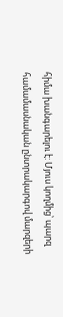հիմա խանգարելու է: Մյուս կողմից՝ պարզ համամասնական ընտրակարգով մարզերի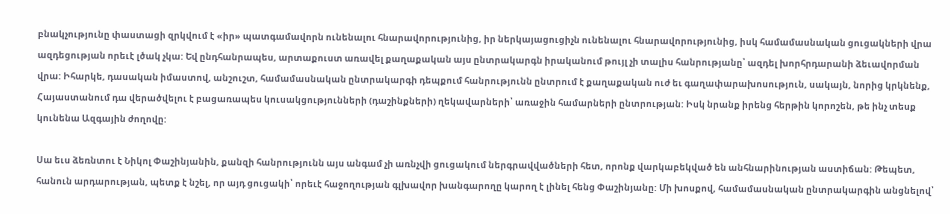բնակչությունը փաստացի զրկվում է «իր» պատգամավորն ունենալու հնարավորությունից, իր ներկայացուցիչն ունենալու հնարավորությունից, իսկ համամասնական ցուցակների վրա ազդեցության որեւէ լծակ չկա: Եվ ընդհանրապես, արտաքուստ առավել քաղաքական այս ընտրակարգն իրականում թույլ չի տալիս հանրությանը՝ ազդել խորհրդարանի ձեւավորման վրա: Իհարկե, դասական իմաստով, անշուշտ, համամասնական ընտրակարգի դեպքում հանրությունն ընտրում է քաղաքական ուժ եւ գաղափարախոսություն, սակայն, նորից կրկնենք, Հայաստանում դա վերածվելու է բացառապես կուսակցությունների (դաշինքների) ղեկավարների՝ առաջին համարների ընտրության: Իսկ նրանք իրենց հերթին կորոշեն, թե ինչ տեսք կունենա Ազգային ժողովը:

Սա եւս ձեռնտու է Նիկոլ Փաշինյանին, քանզի հանրությունն այս անգամ չի առնչվի ցուցակում ներգրավվածների հետ, որոնք վարկաբեկված են անհնարինության աստիճան: Թեպետ, հանուն արդարության, պետք է նշել, որ այդ ցուցակի՝ որեւէ հաջողության գլխավոր խանգարողը կարող է լինել հենց Փաշինյանը: Մի խոսքով, համամասնական ընտրակարգին անցնելով՝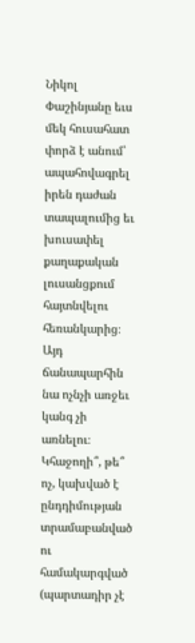Նիկոլ Փաշինյանը եւս մեկ հուսահատ փորձ է անում՝ ապահովագրել իրեն դաժան տապալումից եւ խուսափել քաղաքական լուսանցքում հայտնվելու հեռանկարից։ Այդ ճանապարհին նա ոչնչի առջեւ կանգ չի առնելու։ Կհաջողի՞, թե՞ ոչ, կախված է ընդդիմության տրամաբանված ու համակարգված (պարտադիր չէ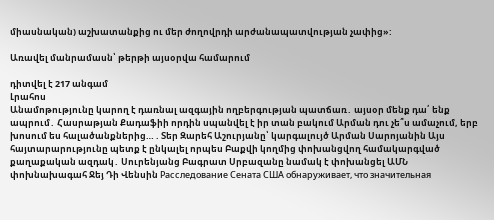միասնական) աշխատանքից ու մեր ժողովրդի արժանապատվության չափից»:

Առավել մանրամասն՝ թերթի այսօրվա համարում

դիտվել է 217 անգամ
Լրահոս
Անամոթությունը կարող է դառնալ ազգային ողբերգության պատճառ․ այսօր մենք դա՛ ենք ապրում․ Հասրաթյան Քադաֆիի որդին սպանվել է իր տան բակում Արման դու չե՞ս ամաչում, երբ խոսում ես հալածանքներից… . Տեր Զարեհ Աշուրյանը՝ կարգալույծ Արման Սարոյանին Այս հայտարարությունը պետք է ընկալել որպես Բաքվի կողմից փոխանցվող համակարգված քաղաքական ազդակ․ Սուրենյանց Բագրատ Սրբազանը նամակ է փոխանցել ԱՄՆ փոխնախագահ Ջեյ Դի Վենսին Расследование Сената США обнаруживает, что значительная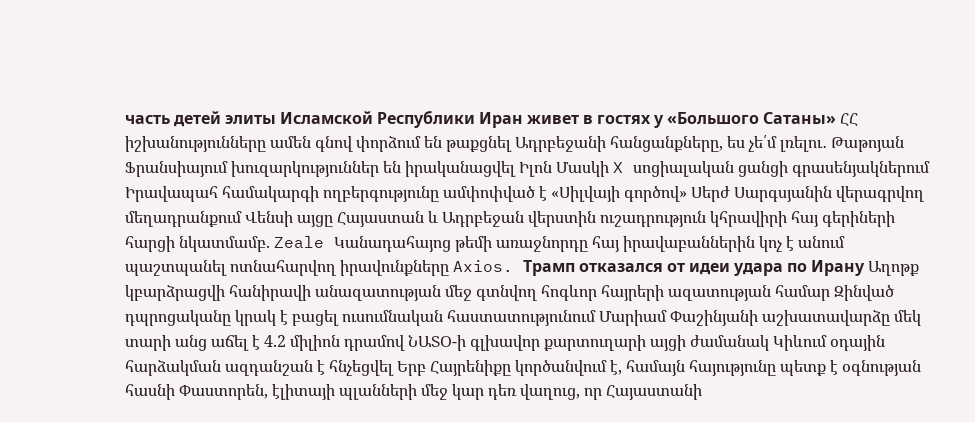часть детей элиты Исламской Республики Иран живет в гостях у «Большого Сатаны» ՀՀ իշխանությունները ամեն գնով փորձում են թաքցնել Ադրբեջանի հանցանքները, ես չե՛մ լռելու․ Թաթոյան Ֆրանսիայում խուզարկություններ են իրականացվել Իլոն Մասկի X սոցիալական ցանցի գրասենյակներում Իրավապահ համակարգի ողբերգությունը ամփոփված է «Սիլվայի գործով» Սերժ Սարգսյանին վերագրվող մեղադրանքում Վենսի այցը Հայաստան և Ադրբեջան վերստին ուշադրություն կհրավիրի հայ գերիների հարցի նկատմամբ. Zeale Կանադահայոց թեմի առաջնորդը հայ իրավաբաններին կոչ է անում պաշտպանել ոտնահարվող իրավունքները Axios. Трамп отказался от идеи удара по Ирану Աղոթք կբարձրացվի հանիրավի անազատության մեջ գտնվող հոգևոր հայրերի ազատության համար Զինված դպրոցականը կրակ է բացել ուսումնական հաստատությունում Մարիամ Փաշինյանի աշխատավարձը մեկ տարի անց աճել է 4.2 միլիոն դրամով ՆԱՏՕ-ի գլխավոր քարտուղարի այցի ժամանակ Կիևում օդային հարձակման ազդանշան է հնչեցվել Երբ Հայրենիքը կործանվում է, համայն հայությունը պետք է օգնության հասնի Փաստորեն, էլիտայի պլանների մեջ կար դեռ վաղուց, որ Հայաստանի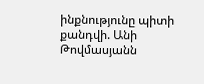ինքնությունը պիտի քանդվի. Անի Թովմասյանն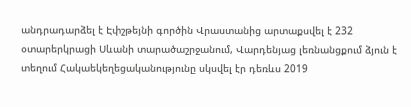անդրադարձել է Էփշթեյնի գործին Վրաստանից արտաքսվել է 232 օտարերկրացի Սևանի տարածաշրջանում, Վարդենյաց լեռնանցքում ձյուն է տեղում Հակաեկեղեցականությունը սկսվել էր դեռևս 2019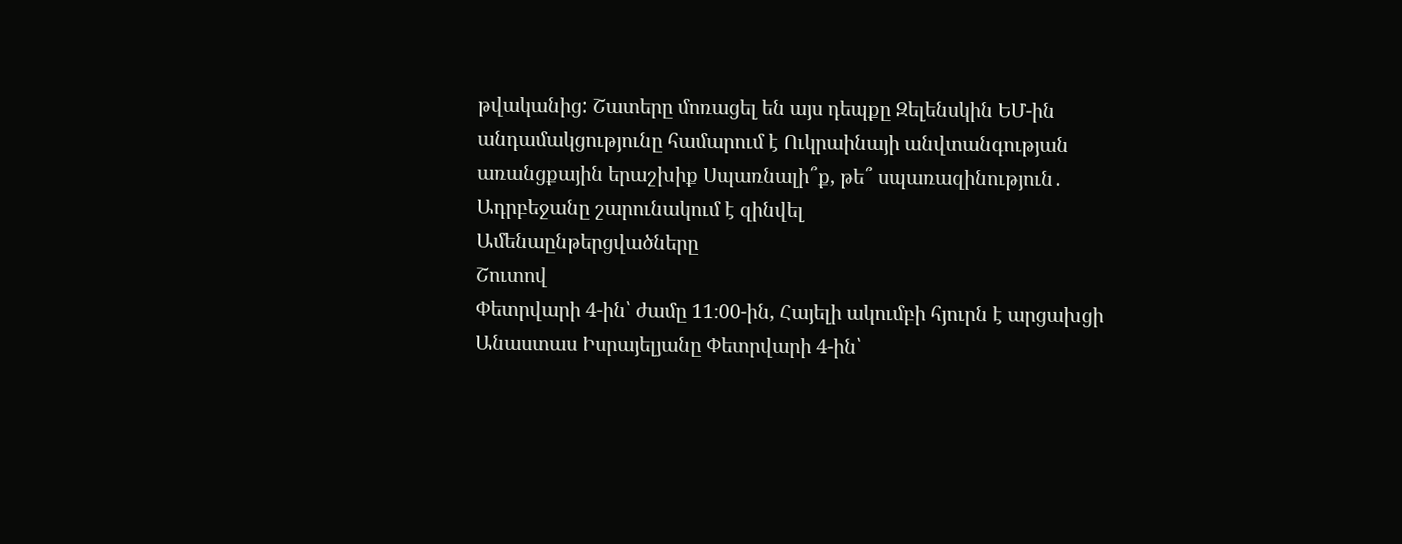թվականից: Շատերը մոռացել են այս դեպքը Զելենսկին ԵՄ-ին անդամակցությունը համարում է Ուկրաինայի անվտանգության առանցքային երաշխիք Սպառնալի՞ք, թե՞ սպառազինություն․ Ադրբեջանը շարունակում է զինվել
Ամենաընթերցվածները
Շուտով
Փետրվարի 4-ին՝ ժամը 11։00-ին, Հայելի ակումբի հյուրն է արցախցի Անաստաս Իսրայելյանը Փետրվարի 4-ին՝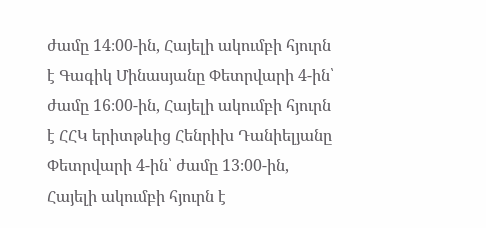ժամը 14։00-ին, Հայելի ակումբի հյուրն է Գագիկ Մինասյանը Փետրվարի 4-ին՝ ժամը 16։00-ին, Հայելի ակումբի հյուրն է ՀՀԿ երիտթևից Հենրիխ Դանիելյանը Փետրվարի 4-ին՝ ժամը 13։00-ին, Հայելի ակումբի հյուրն է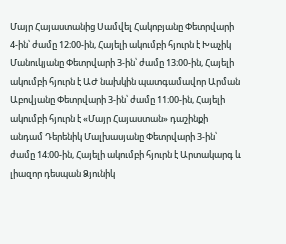Մայր Հայաստանից Սամվել Հակոբյանը Փետրվարի 4-ին՝ ժամը 12։00-ին, Հայելի ակումբի հյուրն է Խաչիկ Մանուկյանը Փետրվարի 3-ին՝ ժամը 13։00-ին, Հայելի ակումբի հյուրն է ԱԺ նախկին պատգամավոր Արման Աբովյանը Փետրվարի 3-ին՝ ժամը 11։00-ին, Հայելի ակումբի հյուրն է «Մայր Հայաստան» դաշինքի անդամ Դերենիկ Մալխասյանը Փետրվարի 3-ին՝ ժամը 14։00-ին, Հայելի ակումբի հյուրն է Արտակարգ և լիազոր դեսպան Ձյունիկ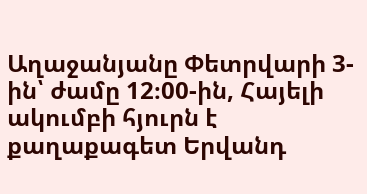Աղաջանյանը Փետրվարի 3-ին՝ ժամը 12։00-ին, Հայելի ակումբի հյուրն է քաղաքագետ Երվանդ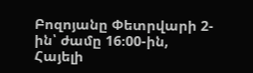Բոզոյանը Փետրվարի 2-ին՝ ժամը 16։00-ին, Հայելի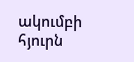ակումբի հյուրն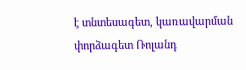է տնտեսագետ, կառավարման փորձագետ Ռոլանդ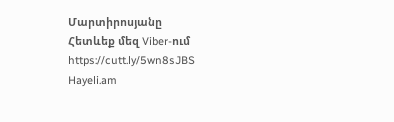Մարտիրոսյանը
Հետևեք մեզ Viber-ում https://cutt.ly/5wn8sJBS
Hayeli.am